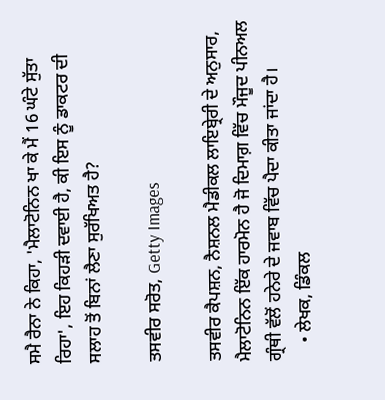ਸਮੈ ਰੈਨਾ ਨੇ ਕਿਹਾ, 'ਮੈਲਾਟੋਨਿਨ ਖਾ ਕੇ ਮੈਂ 16 ਘੰਟੇ ਸੁੱਤਾ ਰਿਹਾ', ਇਹ ਕਿਹੜੀ ਦਵਾਈ ਹੈ, ਕੀ ਇਸ ਨੂੰ ਡਾਕਟਰ ਦੀ ਸਲਾਹ ਤੋਂ ਬਿਨਾਂ ਲੈਣਾ ਸੁਰੱਖਿਅਤ ਹੈ?

ਤਸਵੀਰ ਸਰੋਤ, Getty Images

ਤਸਵੀਰ ਕੈਪਸ਼ਨ, ਨੈਸ਼ਨਲ ਮੈਡੀਕਲ ਲਾਇਬ੍ਰੇਰੀ ਦੇ ਅਨੁਸਾਰ, ਮੈਲਾਟੋਨਿਨ ਇੱਕ ਹਾਰਮੋਨ ਹੈ ਜੋ ਦਿਮਾਗ਼ ਵਿੱਚ ਮੌਜੂਦ ਪੀਨਅਲ ਗ੍ਰੰਥੀ ਵੱਲੋਂ ਹਨੇਰੇ ਦੇ ਜਵਾਬ ਵਿੱਚ ਪੈਦਾ ਕੀਤਾ ਜਾਂਦਾ ਹੈ।
    • ਲੇਖਕ, ਡਿੰਕਲ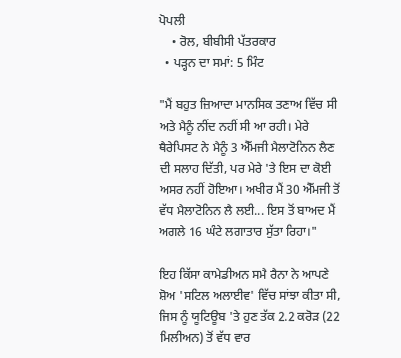ਪੋਪਲੀ
    • ਰੋਲ, ਬੀਬੀਸੀ ਪੱਤਰਕਾਰ
  • ਪੜ੍ਹਨ ਦਾ ਸਮਾਂ: 5 ਮਿੰਟ

"ਮੈਂ ਬਹੁਤ ਜ਼ਿਆਦਾ ਮਾਨਸਿਕ ਤਣਾਅ ਵਿੱਚ ਸੀ ਅਤੇ ਮੈਨੂੰ ਨੀਂਦ ਨਹੀਂ ਸੀ ਆ ਰਹੀ। ਮੇਰੇ ਥੈਰੇਪਿਸਟ ਨੇ ਮੈਨੂੰ 3 ਐੱਮਜੀ ਮੈਲਾਟੋਨਿਨ ਲੈਣ ਦੀ ਸਲਾਹ ਦਿੱਤੀ, ਪਰ ਮੇਰੇ 'ਤੇ ਇਸ ਦਾ ਕੋਈ ਅਸਰ ਨਹੀਂ ਹੋਇਆ। ਅਖੀਰ ਮੈਂ 30 ਐੱਮਜੀ ਤੋਂ ਵੱਧ ਮੈਲਾਟੋਨਿਨ ਲੈ ਲਈ... ਇਸ ਤੋਂ ਬਾਅਦ ਮੈਂ ਅਗਲੇ 16 ਘੰਟੇ ਲਗਾਤਾਰ ਸੁੱਤਾ ਰਿਹਾ।"

ਇਹ ਕਿੱਸਾ ਕਾਮੇਡੀਅਨ ਸਮੈ ਰੈਨਾ ਨੇ ਆਪਣੇ ਸ਼ੋਅ 'ਸਟਿਲ ਅਲਾਈਵ' ਵਿੱਚ ਸਾਂਝਾ ਕੀਤਾ ਸੀ, ਜਿਸ ਨੂੰ ਯੂਟਿਊਬ 'ਤੇ ਹੁਣ ਤੱਕ 2.2 ਕਰੋੜ (22 ਮਿਲੀਅਨ) ਤੋਂ ਵੱਧ ਵਾਰ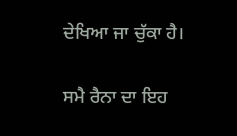ਦੇਖਿਆ ਜਾ ਚੁੱਕਾ ਹੈ।

ਸਮੈ ਰੈਨਾ ਦਾ ਇਹ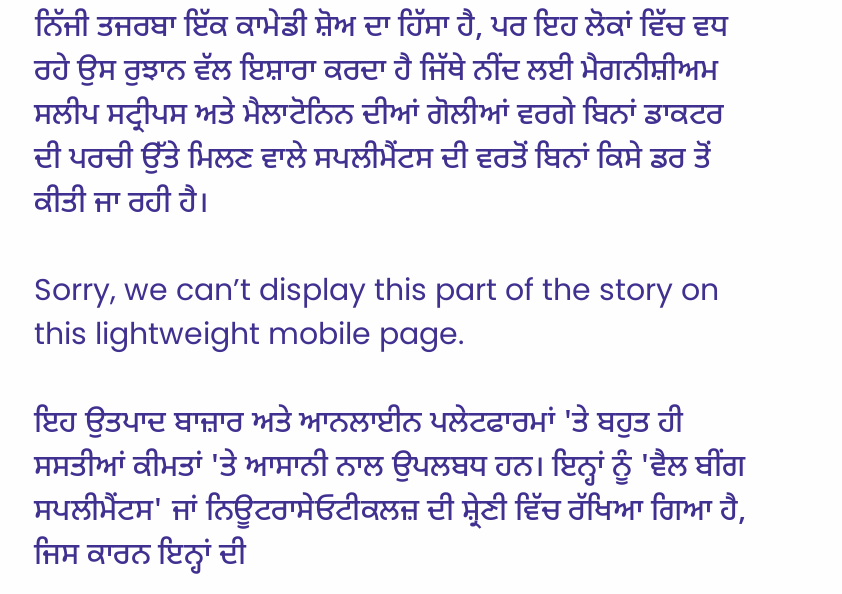ਨਿੱਜੀ ਤਜਰਬਾ ਇੱਕ ਕਾਮੇਡੀ ਸ਼ੋਅ ਦਾ ਹਿੱਸਾ ਹੈ, ਪਰ ਇਹ ਲੋਕਾਂ ਵਿੱਚ ਵਧ ਰਹੇ ਉਸ ਰੁਝਾਨ ਵੱਲ ਇਸ਼ਾਰਾ ਕਰਦਾ ਹੈ ਜਿੱਥੇ ਨੀਂਦ ਲਈ ਮੈਗਨੀਸ਼ੀਅਮ ਸਲੀਪ ਸਟ੍ਰੀਪਸ ਅਤੇ ਮੈਲਾਟੋਨਿਨ ਦੀਆਂ ਗੋਲੀਆਂ ਵਰਗੇ ਬਿਨਾਂ ਡਾਕਟਰ ਦੀ ਪਰਚੀ ਉੱਤੇ ਮਿਲਣ ਵਾਲੇ ਸਪਲੀਮੈਂਟਸ ਦੀ ਵਰਤੋਂ ਬਿਨਾਂ ਕਿਸੇ ਡਰ ਤੋਂ ਕੀਤੀ ਜਾ ਰਹੀ ਹੈ।

Sorry, we can’t display this part of the story on this lightweight mobile page.

ਇਹ ਉਤਪਾਦ ਬਾਜ਼ਾਰ ਅਤੇ ਆਨਲਾਈਨ ਪਲੇਟਫਾਰਮਾਂ 'ਤੇ ਬਹੁਤ ਹੀ ਸਸਤੀਆਂ ਕੀਮਤਾਂ 'ਤੇ ਆਸਾਨੀ ਨਾਲ ਉਪਲਬਧ ਹਨ। ਇਨ੍ਹਾਂ ਨੂੰ 'ਵੈਲ ਬੀਂਗ ਸਪਲੀਮੈਂਟਸ' ਜਾਂ ਨਿਊਟਰਾਸੇਓਟੀਕਲਜ਼ ਦੀ ਸ਼੍ਰੇਣੀ ਵਿੱਚ ਰੱਖਿਆ ਗਿਆ ਹੈ, ਜਿਸ ਕਾਰਨ ਇਨ੍ਹਾਂ ਦੀ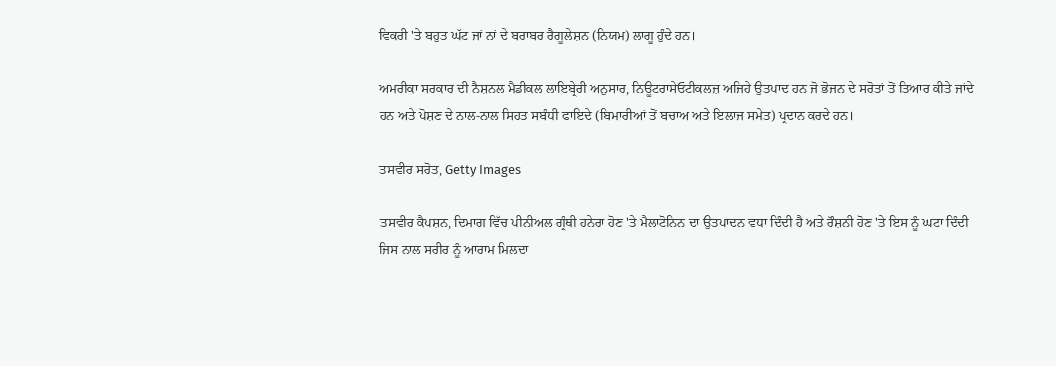ਵਿਕਰੀ 'ਤੇ ਬਹੁਤ ਘੱਟ ਜਾਂ ਨਾਂ ਦੇ ਬਰਾਬਰ ਰੈਗੂਲੇਸ਼ਨ (ਨਿਯਮ) ਲਾਗੂ ਹੁੰਦੇ ਹਨ।

ਅਮਰੀਕਾ ਸਰਕਾਰ ਦੀ ਨੈਸ਼ਨਲ ਮੈਡੀਕਲ ਲਾਇਬ੍ਰੇਰੀ ਅਨੁਸਾਰ, ਨਿਊਟਰਾਸੇਓਟੀਕਲਜ਼ ਅਜਿਹੇ ਉਤਪਾਦ ਹਨ ਜੋ ਭੋਜਨ ਦੇ ਸਰੋਤਾਂ ਤੋਂ ਤਿਆਰ ਕੀਤੇ ਜਾਂਦੇ ਹਨ ਅਤੇ ਪੋਸ਼ਣ ਦੇ ਨਾਲ-ਨਾਲ ਸਿਹਤ ਸਬੰਧੀ ਫਾਇਦੇ (ਬਿਮਾਰੀਆਂ ਤੋਂ ਬਚਾਅ ਅਤੇ ਇਲਾਜ ਸਮੇਤ) ਪ੍ਰਦਾਨ ਕਰਦੇ ਹਨ।

ਤਸਵੀਰ ਸਰੋਤ, Getty Images

ਤਸਵੀਰ ਕੈਪਸ਼ਨ, ਦਿਮਾਗ ਵਿੱਚ ਪੀਨੀਅਲ ਗ੍ਰੰਥੀ ਹਨੇਰਾ ਹੋਣ 'ਤੇ ਮੈਲਾਟੋਨਿਨ ਦਾ ਉਤਪਾਦਨ ਵਧਾ ਦਿੰਦੀ ਹੈ ਅਤੇ ਰੌਸ਼ਨੀ ਹੋਣ 'ਤੇ ਇਸ ਨੂੰ ਘਟਾ ਦਿੰਦੀ ਜਿਸ ਨਾਲ ਸਰੀਰ ਨੂੰ ਆਰਾਮ ਮਿਲਦਾ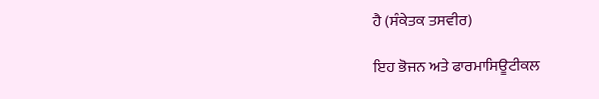ਹੈ (ਸੰਕੇਤਕ ਤਸਵੀਰ)

ਇਹ ਭੋਜਨ ਅਤੇ ਫਾਰਮਾਸਿਊਟੀਕਲ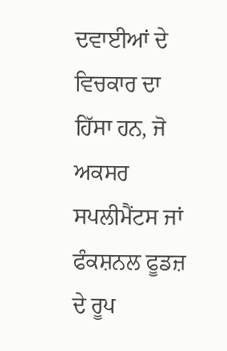ਦਵਾਈਆਂ ਦੇ ਵਿਚਕਾਰ ਦਾ ਹਿੱਸਾ ਹਨ, ਜੋ ਅਕਸਰ ਸਪਲੀਮੈਂਟਸ ਜਾਂ ਫੰਕਸ਼ਨਲ ਫੂਡਜ਼ ਦੇ ਰੂਪ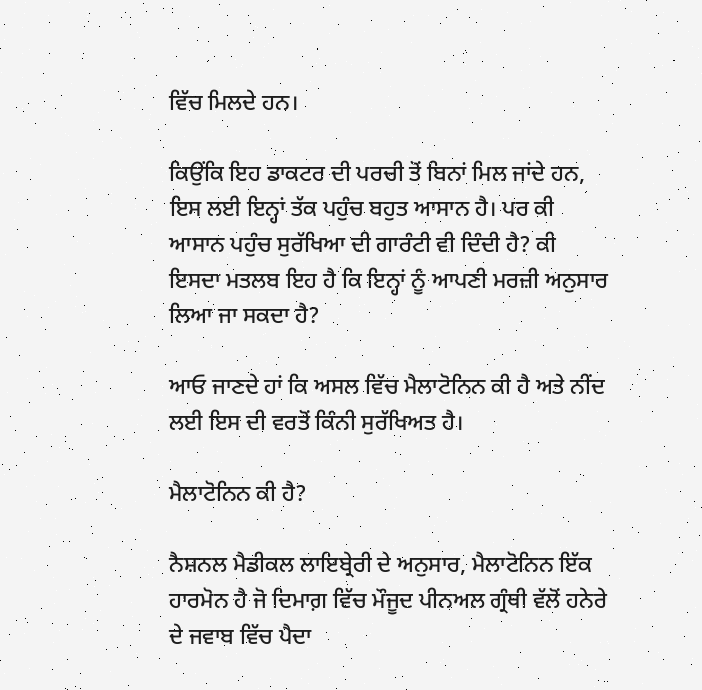ਵਿੱਚ ਮਿਲਦੇ ਹਨ।

ਕਿਉਂਕਿ ਇਹ ਡਾਕਟਰ ਦੀ ਪਰਚੀ ਤੋਂ ਬਿਨਾਂ ਮਿਲ ਜਾਂਦੇ ਹਨ, ਇਸ ਲਈ ਇਨ੍ਹਾਂ ਤੱਕ ਪਹੁੰਚ ਬਹੁਤ ਆਸਾਨ ਹੈ। ਪਰ ਕੀ ਆਸਾਨ ਪਹੁੰਚ ਸੁਰੱਖਿਆ ਦੀ ਗਾਰੰਟੀ ਵੀ ਦਿੰਦੀ ਹੈ? ਕੀ ਇਸਦਾ ਮਤਲਬ ਇਹ ਹੈ ਕਿ ਇਨ੍ਹਾਂ ਨੂੰ ਆਪਣੀ ਮਰਜ਼ੀ ਅਨੁਸਾਰ ਲਿਆ ਜਾ ਸਕਦਾ ਹੈ?

ਆਓ ਜਾਣਦੇ ਹਾਂ ਕਿ ਅਸਲ ਵਿੱਚ ਮੈਲਾਟੋਨਿਨ ਕੀ ਹੈ ਅਤੇ ਨੀਂਦ ਲਈ ਇਸ ਦੀ ਵਰਤੋਂ ਕਿੰਨੀ ਸੁਰੱਖਿਅਤ ਹੈ।

ਮੈਲਾਟੋਨਿਨ ਕੀ ਹੈ?

ਨੈਸ਼ਨਲ ਮੈਡੀਕਲ ਲਾਇਬ੍ਰੇਰੀ ਦੇ ਅਨੁਸਾਰ, ਮੈਲਾਟੋਨਿਨ ਇੱਕ ਹਾਰਮੋਨ ਹੈ ਜੋ ਦਿਮਾਗ਼ ਵਿੱਚ ਮੌਜੂਦ ਪੀਨਅਲ ਗ੍ਰੰਥੀ ਵੱਲੋਂ ਹਨੇਰੇ ਦੇ ਜਵਾਬ ਵਿੱਚ ਪੈਦਾ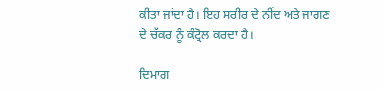ਕੀਤਾ ਜਾਂਦਾ ਹੈ। ਇਹ ਸਰੀਰ ਦੇ ਨੀਂਦ ਅਤੇ ਜਾਗਣ ਦੇ ਚੱਕਰ ਨੂੰ ਕੰਟ੍ਰੋਲ ਕਰਦਾ ਹੈ।

ਦਿਮਾਗ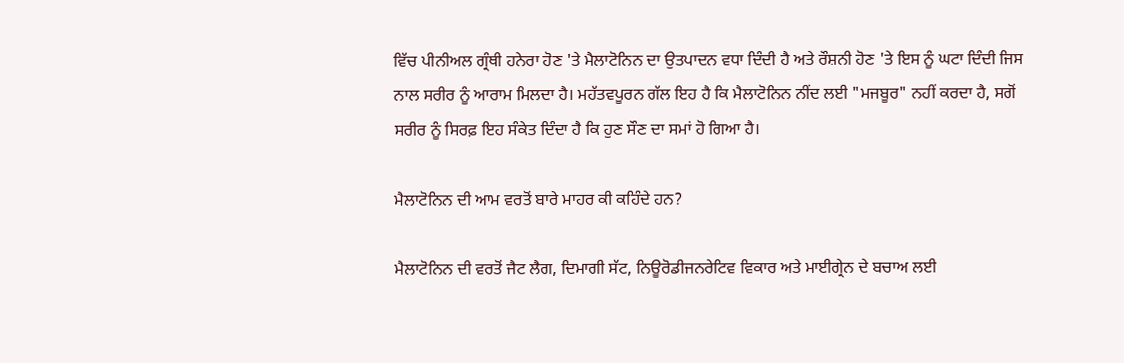ਵਿੱਚ ਪੀਨੀਅਲ ਗ੍ਰੰਥੀ ਹਨੇਰਾ ਹੋਣ 'ਤੇ ਮੈਲਾਟੋਨਿਨ ਦਾ ਉਤਪਾਦਨ ਵਧਾ ਦਿੰਦੀ ਹੈ ਅਤੇ ਰੌਸ਼ਨੀ ਹੋਣ 'ਤੇ ਇਸ ਨੂੰ ਘਟਾ ਦਿੰਦੀ ਜਿਸ ਨਾਲ ਸਰੀਰ ਨੂੰ ਆਰਾਮ ਮਿਲਦਾ ਹੈ। ਮਹੱਤਵਪੂਰਨ ਗੱਲ ਇਹ ਹੈ ਕਿ ਮੈਲਾਟੋਨਿਨ ਨੀਂਦ ਲਈ "ਮਜਬੂਰ" ਨਹੀਂ ਕਰਦਾ ਹੈ, ਸਗੋਂ ਸਰੀਰ ਨੂੰ ਸਿਰਫ਼ ਇਹ ਸੰਕੇਤ ਦਿੰਦਾ ਹੈ ਕਿ ਹੁਣ ਸੌਣ ਦਾ ਸਮਾਂ ਹੋ ਗਿਆ ਹੈ।

ਮੈਲਾਟੋਨਿਨ ਦੀ ਆਮ ਵਰਤੋਂ ਬਾਰੇ ਮਾਹਰ ਕੀ ਕਹਿੰਦੇ ਹਨ?

ਮੈਲਾਟੋਨਿਨ ਦੀ ਵਰਤੋਂ ਜੈਟ ਲੈਗ, ਦਿਮਾਗੀ ਸੱਟ, ਨਿਊਰੋਡੀਜਨਰੇਟਿਵ ਵਿਕਾਰ ਅਤੇ ਮਾਈਗ੍ਰੇਨ ਦੇ ਬਚਾਅ ਲਈ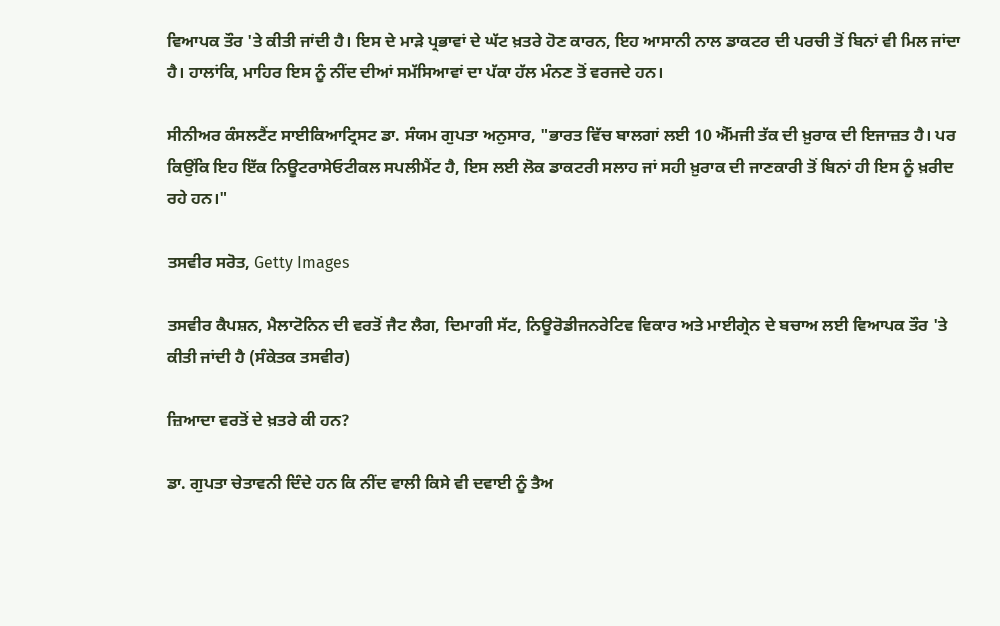ਵਿਆਪਕ ਤੌਰ 'ਤੇ ਕੀਤੀ ਜਾਂਦੀ ਹੈ। ਇਸ ਦੇ ਮਾੜੇ ਪ੍ਰਭਾਵਾਂ ਦੇ ਘੱਟ ਖ਼ਤਰੇ ਹੋਣ ਕਾਰਨ, ਇਹ ਆਸਾਨੀ ਨਾਲ ਡਾਕਟਰ ਦੀ ਪਰਚੀ ਤੋਂ ਬਿਨਾਂ ਵੀ ਮਿਲ ਜਾਂਦਾ ਹੈ। ਹਾਲਾਂਕਿ, ਮਾਹਿਰ ਇਸ ਨੂੰ ਨੀਂਦ ਦੀਆਂ ਸਮੱਸਿਆਵਾਂ ਦਾ ਪੱਕਾ ਹੱਲ ਮੰਨਣ ਤੋਂ ਵਰਜਦੇ ਹਨ।

ਸੀਨੀਅਰ ਕੰਸਲਟੈਂਟ ਸਾਈਕਿਆਟ੍ਰਿਸਟ ਡਾ. ਸੰਯਮ ਗੁਪਤਾ ਅਨੁਸਾਰ, "ਭਾਰਤ ਵਿੱਚ ਬਾਲਗਾਂ ਲਈ 10 ਐੱਮਜੀ ਤੱਕ ਦੀ ਖ਼ੁਰਾਕ ਦੀ ਇਜਾਜ਼ਤ ਹੈ। ਪਰ ਕਿਉਂਕਿ ਇਹ ਇੱਕ ਨਿਊਟਰਾਸੇਓਟੀਕਲ ਸਪਲੀਮੈਂਟ ਹੈ, ਇਸ ਲਈ ਲੋਕ ਡਾਕਟਰੀ ਸਲਾਹ ਜਾਂ ਸਹੀ ਖ਼ੁਰਾਕ ਦੀ ਜਾਣਕਾਰੀ ਤੋਂ ਬਿਨਾਂ ਹੀ ਇਸ ਨੂੰ ਖ਼ਰੀਦ ਰਹੇ ਹਨ।"

ਤਸਵੀਰ ਸਰੋਤ, Getty Images

ਤਸਵੀਰ ਕੈਪਸ਼ਨ, ਮੈਲਾਟੋਨਿਨ ਦੀ ਵਰਤੋਂ ਜੈਟ ਲੈਗ, ਦਿਮਾਗੀ ਸੱਟ, ਨਿਊਰੋਡੀਜਨਰੇਟਿਵ ਵਿਕਾਰ ਅਤੇ ਮਾਈਗ੍ਰੇਨ ਦੇ ਬਚਾਅ ਲਈ ਵਿਆਪਕ ਤੌਰ 'ਤੇ ਕੀਤੀ ਜਾਂਦੀ ਹੈ (ਸੰਕੇਤਕ ਤਸਵੀਰ)

ਜ਼ਿਆਦਾ ਵਰਤੋਂ ਦੇ ਖ਼ਤਰੇ ਕੀ ਹਨ?

ਡਾ. ਗੁਪਤਾ ਚੇਤਾਵਨੀ ਦਿੰਦੇ ਹਨ ਕਿ ਨੀਂਦ ਵਾਲੀ ਕਿਸੇ ਵੀ ਦਵਾਈ ਨੂੰ ਤੈਅ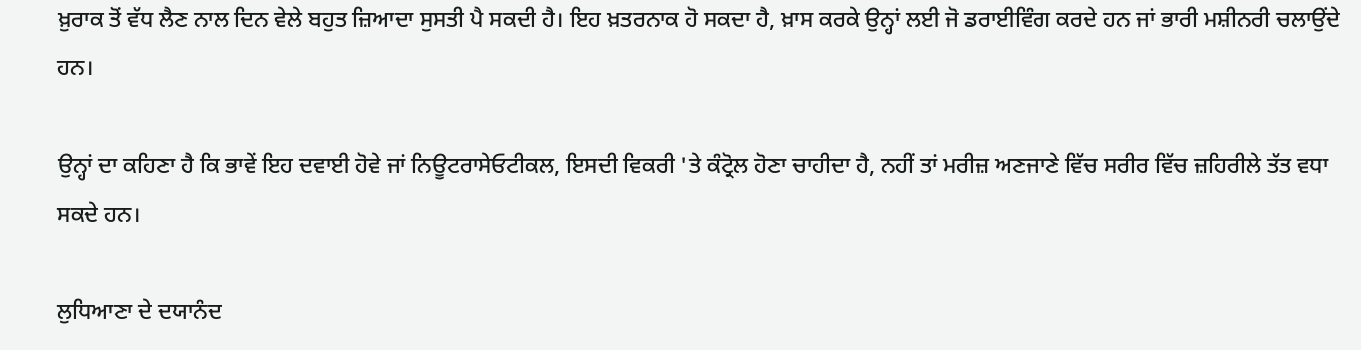ਖ਼ੁਰਾਕ ਤੋਂ ਵੱਧ ਲੈਣ ਨਾਲ ਦਿਨ ਵੇਲੇ ਬਹੁਤ ਜ਼ਿਆਦਾ ਸੁਸਤੀ ਪੈ ਸਕਦੀ ਹੈ। ਇਹ ਖ਼ਤਰਨਾਕ ਹੋ ਸਕਦਾ ਹੈ, ਖ਼ਾਸ ਕਰਕੇ ਉਨ੍ਹਾਂ ਲਈ ਜੋ ਡਰਾਈਵਿੰਗ ਕਰਦੇ ਹਨ ਜਾਂ ਭਾਰੀ ਮਸ਼ੀਨਰੀ ਚਲਾਉਂਦੇ ਹਨ।

ਉਨ੍ਹਾਂ ਦਾ ਕਹਿਣਾ ਹੈ ਕਿ ਭਾਵੇਂ ਇਹ ਦਵਾਈ ਹੋਵੇ ਜਾਂ ਨਿਊਟਰਾਸੇਓਟੀਕਲ, ਇਸਦੀ ਵਿਕਰੀ 'ਤੇ ਕੰਟ੍ਰੋਲ ਹੋਣਾ ਚਾਹੀਦਾ ਹੈ, ਨਹੀਂ ਤਾਂ ਮਰੀਜ਼ ਅਣਜਾਣੇ ਵਿੱਚ ਸਰੀਰ ਵਿੱਚ ਜ਼ਹਿਰੀਲੇ ਤੱਤ ਵਧਾ ਸਕਦੇ ਹਨ।

ਲੁਧਿਆਣਾ ਦੇ ਦਯਾਨੰਦ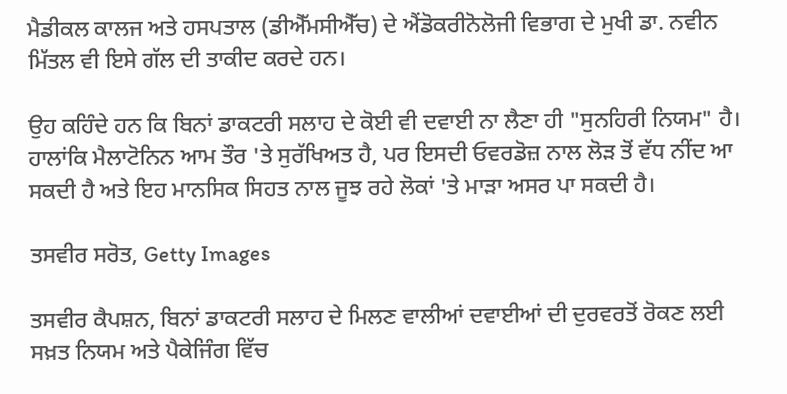ਮੈਡੀਕਲ ਕਾਲਜ ਅਤੇ ਹਸਪਤਾਲ (ਡੀਐੱਮਸੀਐੱਚ) ਦੇ ਐਂਡੋਕਰੀਨੋਲੋਜੀ ਵਿਭਾਗ ਦੇ ਮੁਖੀ ਡਾ. ਨਵੀਨ ਮਿੱਤਲ ਵੀ ਇਸੇ ਗੱਲ ਦੀ ਤਾਕੀਦ ਕਰਦੇ ਹਨ।

ਉਹ ਕਹਿੰਦੇ ਹਨ ਕਿ ਬਿਨਾਂ ਡਾਕਟਰੀ ਸਲਾਹ ਦੇ ਕੋਈ ਵੀ ਦਵਾਈ ਨਾ ਲੈਣਾ ਹੀ "ਸੁਨਹਿਰੀ ਨਿਯਮ" ਹੈ। ਹਾਲਾਂਕਿ ਮੈਲਾਟੋਨਿਨ ਆਮ ਤੌਰ 'ਤੇ ਸੁਰੱਖਿਅਤ ਹੈ, ਪਰ ਇਸਦੀ ਓਵਰਡੋਜ਼ ਨਾਲ ਲੋੜ ਤੋਂ ਵੱਧ ਨੀਂਦ ਆ ਸਕਦੀ ਹੈ ਅਤੇ ਇਹ ਮਾਨਸਿਕ ਸਿਹਤ ਨਾਲ ਜੂਝ ਰਹੇ ਲੋਕਾਂ 'ਤੇ ਮਾੜਾ ਅਸਰ ਪਾ ਸਕਦੀ ਹੈ।

ਤਸਵੀਰ ਸਰੋਤ, Getty Images

ਤਸਵੀਰ ਕੈਪਸ਼ਨ, ਬਿਨਾਂ ਡਾਕਟਰੀ ਸਲਾਹ ਦੇ ਮਿਲਣ ਵਾਲੀਆਂ ਦਵਾਈਆਂ ਦੀ ਦੁਰਵਰਤੋਂ ਰੋਕਣ ਲਈ ਸਖ਼ਤ ਨਿਯਮ ਅਤੇ ਪੈਕੇਜਿੰਗ ਵਿੱਚ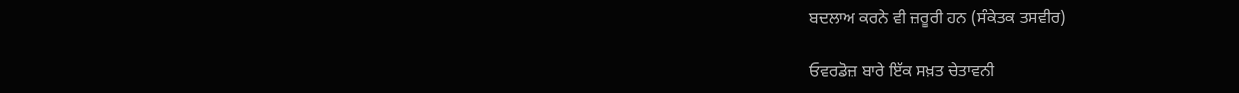ਬਦਲਾਅ ਕਰਨੇ ਵੀ ਜ਼ਰੂਰੀ ਹਨ (ਸੰਕੇਤਕ ਤਸਵੀਰ)

ਓਵਰਡੋਜ਼ ਬਾਰੇ ਇੱਕ ਸਖ਼ਤ ਚੇਤਾਵਨੀ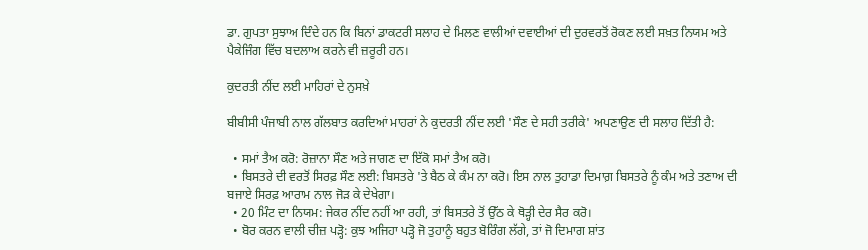ਡਾ. ਗੁਪਤਾ ਸੁਝਾਅ ਦਿੰਦੇ ਹਨ ਕਿ ਬਿਨਾਂ ਡਾਕਟਰੀ ਸਲਾਹ ਦੇ ਮਿਲਣ ਵਾਲੀਆਂ ਦਵਾਈਆਂ ਦੀ ਦੁਰਵਰਤੋਂ ਰੋਕਣ ਲਈ ਸਖ਼ਤ ਨਿਯਮ ਅਤੇ ਪੈਕੇਜਿੰਗ ਵਿੱਚ ਬਦਲਾਅ ਕਰਨੇ ਵੀ ਜ਼ਰੂਰੀ ਹਨ।

ਕੁਦਰਤੀ ਨੀਂਦ ਲਈ ਮਾਹਿਰਾਂ ਦੇ ਨੁਸਖ਼ੇ

ਬੀਬੀਸੀ ਪੰਜਾਬੀ ਨਾਲ ਗੱਲਬਾਤ ਕਰਦਿਆਂ ਮਾਹਰਾਂ ਨੇ ਕੁਦਰਤੀ ਨੀਂਦ ਲਈ 'ਸੌਣ ਦੇ ਸਹੀ ਤਰੀਕੇ' ਅਪਣਾਉਣ ਦੀ ਸਲਾਹ ਦਿੱਤੀ ਹੈ:

  • ਸਮਾਂ ਤੈਅ ਕਰੋ: ਰੋਜ਼ਾਨਾ ਸੌਣ ਅਤੇ ਜਾਗਣ ਦਾ ਇੱਕੋ ਸਮਾਂ ਤੈਅ ਕਰੋ।
  • ਬਿਸਤਰੇ ਦੀ ਵਰਤੋਂ ਸਿਰਫ਼ ਸੌਣ ਲਈ: ਬਿਸਤਰੇ 'ਤੇ ਬੈਠ ਕੇ ਕੰਮ ਨਾ ਕਰੋ। ਇਸ ਨਾਲ ਤੁਹਾਡਾ ਦਿਮਾਗ਼ ਬਿਸਤਰੇ ਨੂੰ ਕੰਮ ਅਤੇ ਤਣਾਅ ਦੀ ਬਜਾਏ ਸਿਰਫ਼ ਆਰਾਮ ਨਾਲ ਜੋੜ ਕੇ ਦੇਖੇਗਾ।
  • 20 ਮਿੰਟ ਦਾ ਨਿਯਮ: ਜੇਕਰ ਨੀਂਦ ਨਹੀਂ ਆ ਰਹੀ, ਤਾਂ ਬਿਸਤਰੇ ਤੋਂ ਉੱਠ ਕੇ ਥੋੜ੍ਹੀ ਦੇਰ ਸੈਰ ਕਰੋ।
  • ਬੋਰ ਕਰਨ ਵਾਲੀ ਚੀਜ਼ ਪੜ੍ਹੋ: ਕੁਝ ਅਜਿਹਾ ਪੜ੍ਹੋ ਜੋ ਤੁਹਾਨੂੰ ਬਹੁਤ ਬੋਰਿੰਗ ਲੱਗੇ, ਤਾਂ ਜੋ ਦਿਮਾਗ ਸ਼ਾਂਤ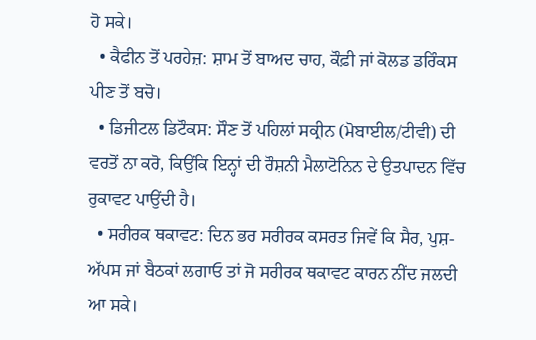ਹੋ ਸਕੇ।
  • ਕੈਫੀਨ ਤੋਂ ਪਰਹੇਜ਼: ਸ਼ਾਮ ਤੋਂ ਬਾਅਦ ਚਾਹ, ਕੌਫ਼ੀ ਜਾਂ ਕੋਲਡ ਡਰਿੰਕਸ ਪੀਣ ਤੋਂ ਬਚੋ।
  • ਡਿਜੀਟਲ ਡਿਟੌਕਸ: ਸੌਣ ਤੋਂ ਪਹਿਲਾਂ ਸਕ੍ਰੀਨ (ਮੋਬਾਈਲ/ਟੀਵੀ) ਦੀ ਵਰਤੋਂ ਨਾ ਕਰੋ, ਕਿਉਂਕਿ ਇਨ੍ਹਾਂ ਦੀ ਰੌਸ਼ਨੀ ਮੈਲਾਟੋਨਿਨ ਦੇ ਉਤਪਾਦਨ ਵਿੱਚ ਰੁਕਾਵਟ ਪਾਉਂਦੀ ਹੈ।
  • ਸਰੀਰਕ ਥਕਾਵਟ: ਦਿਨ ਭਰ ਸਰੀਰਕ ਕਸਰਤ ਜਿਵੇਂ ਕਿ ਸੈਰ, ਪੁਸ਼-ਅੱਪਸ ਜਾਂ ਬੈਠਕਾਂ ਲਗਾਓ ਤਾਂ ਜੋ ਸਰੀਰਕ ਥਕਾਵਟ ਕਾਰਨ ਨੀਂਦ ਜਲਦੀ ਆ ਸਕੇ।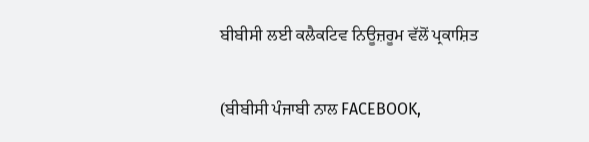ਬੀਬੀਸੀ ਲਈ ਕਲੈਕਟਿਵ ਨਿਊਜ਼ਰੂਮ ਵੱਲੋਂ ਪ੍ਰਕਾਸ਼ਿਤ

(ਬੀਬੀਸੀ ਪੰਜਾਬੀ ਨਾਲ FACEBOOK,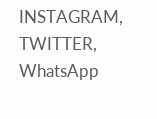INSTAGRAM, TWITTER, WhatsApp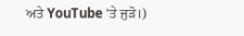ਅਤੇ YouTube 'ਤੇ ਜੁੜੋ।)